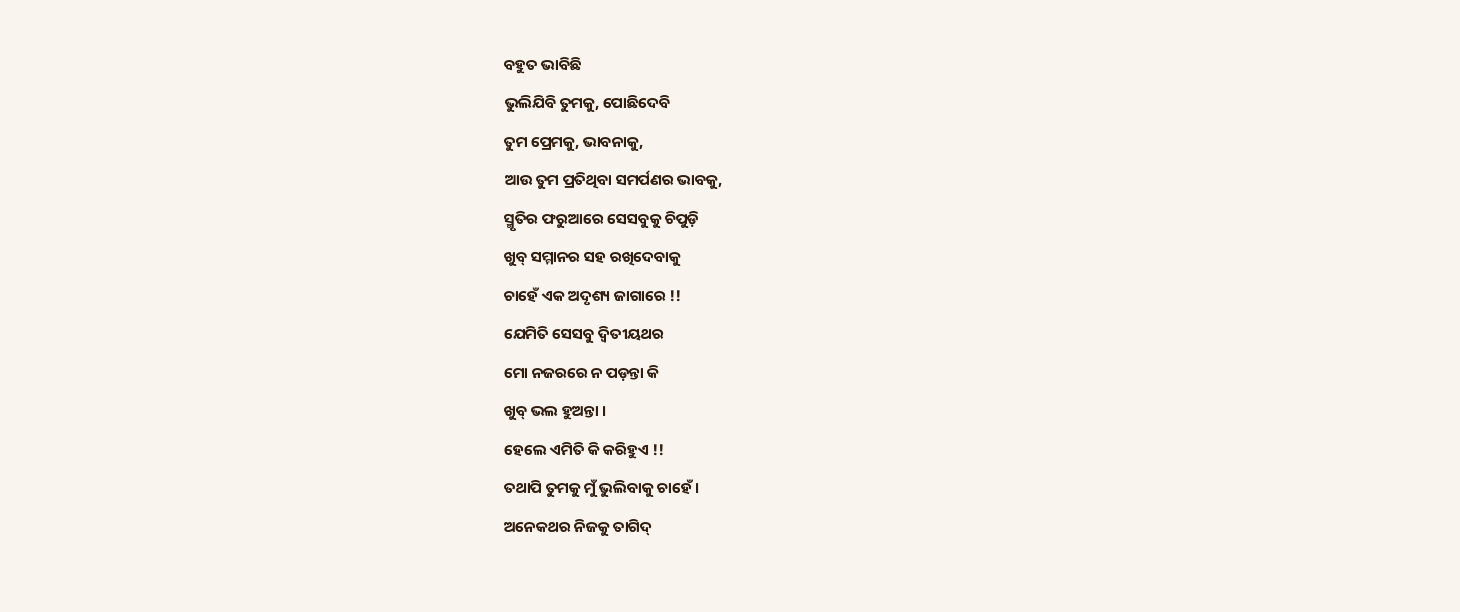ବହୁତ ଭାବିଛି
ଭୁଲିଯିବି ତୁମକୁ, ପୋଛିଦେବି
ତୁମ ପ୍ରେମକୁ, ଭାବନାକୁ,
ଆଉ ତୁମ ପ୍ରତିଥିବା ସମର୍ପଣର ଭାବକୁ,
ସ୍ମୃତିର ଫରୁଆରେ ସେସବୁକୁ ଚିପୁଡ଼ି
ଖୁବ୍ ସମ୍ମାନର ସହ ରଖିଦେବାକୁ
ଚାହେଁ ଏକ ଅଦୃଶ୍ୟ ଜାଗାରେ !!
ଯେମିତି ସେସବୁ ଦ୍ୱିତୀୟଥର
ମୋ ନଜରରେ ନ ପଡ଼ନ୍ତା କି
ଖୁବ୍ ଭଲ ହୁଅନ୍ତା ।
ହେଲେ ଏମିତି କି କରିହୁଏ !!
ତଥାପି ତୁମକୁ ମୁଁ ଭୁଲିବାକୁ ଚାହେଁ ।
ଅନେକଥର ନିଜକୁ ତାଗିଦ୍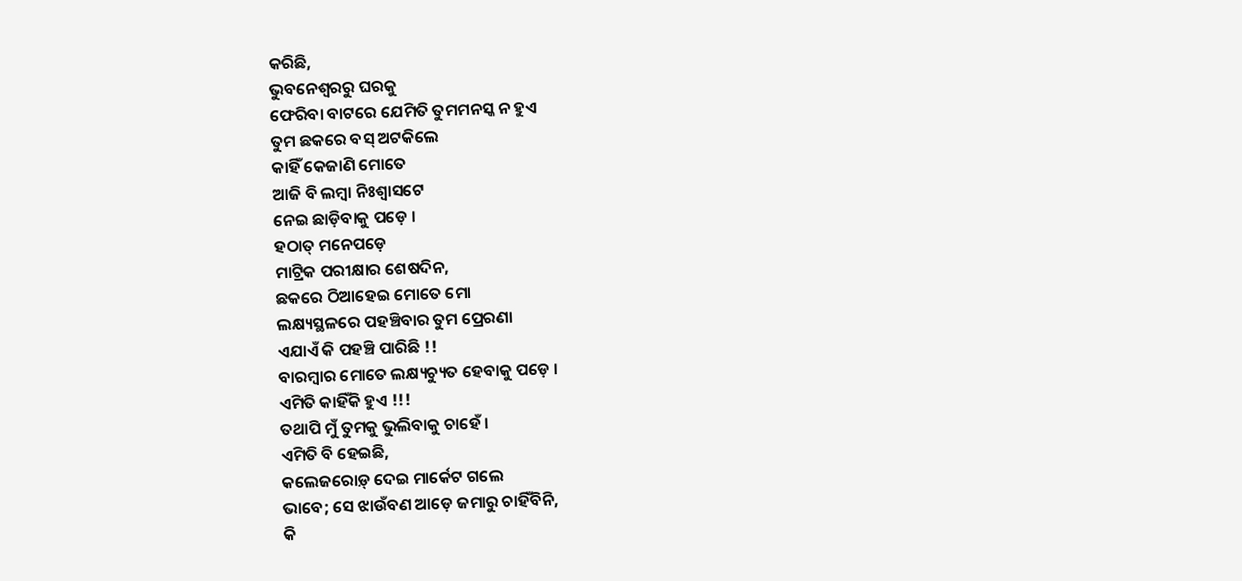କରିଛି,
ଭୁବନେଶ୍ୱରରୁ ଘରକୁ
ଫେରିବା ବାଟରେ ଯେମିତି ତୁମମନସ୍କ ନ ହୁଏ
ତୁମ ଛକରେ ବସ୍ ଅଟକିଲେ
କାହିଁ କେଜାଣି ମୋତେ
ଆଜି ବି ଲମ୍ବା ନିଃଶ୍ୱାସଟେ
ନେଇ ଛାଡ଼ିବାକୁ ପଡ଼େ ।
ହଠାତ୍ ମନେପଡ଼େ
ମାଟ୍ରିକ ପରୀକ୍ଷାର ଶେଷଦିନ,
ଛକରେ ଠିଆହେଇ ମୋତେ ମୋ
ଲକ୍ଷ୍ୟସ୍ଥଳରେ ପହଞ୍ଚିବାର ତୁମ ପ୍ରେରଣା
ଏଯାଏଁ କି ପହଞ୍ଚି ପାରିଛି !!
ବାରମ୍ବାର ମୋତେ ଲକ୍ଷ୍ୟଚ୍ୟୁତ ହେବାକୁ ପଡ଼େ ।
ଏମିତି କାହିଁକି ହୁଏ !!!
ତଥାପି ମୁଁ ତୁମକୁ ଭୁଲିବାକୁ ଚାହେଁ ।
ଏମିତି ବି ହେଇଛି,
କଲେଜରୋଡ଼୍ ଦେଇ ମାର୍କେଟ ଗଲେ
ଭାବେ; ସେ ଝାଉଁବଣ ଆଡ଼େ ଜମାରୁ ଚାହିଁବିନି,
କି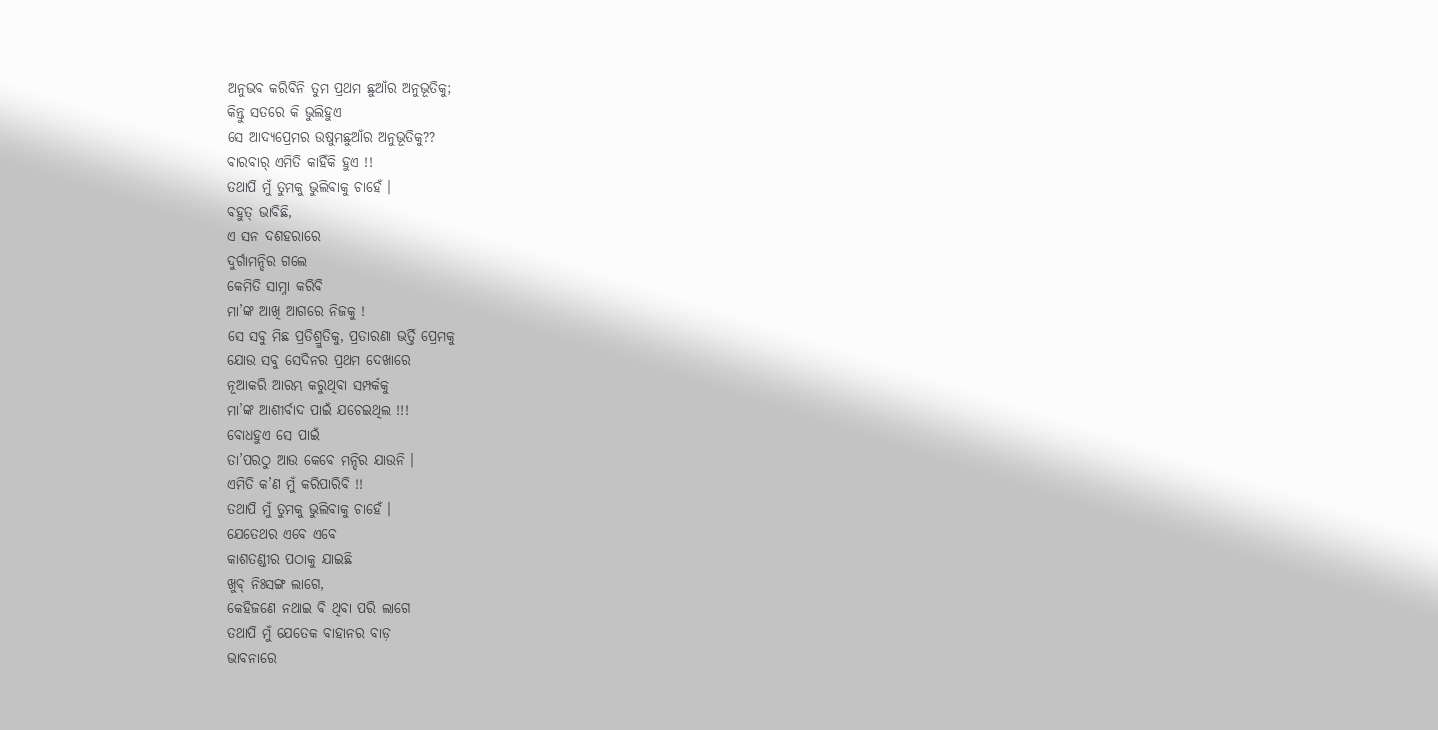ଅନୁଭବ କରିବିନି ତୁମ ପ୍ରଥମ ଛୁଆଁର ଅନୁଭୂତିକୁ;
କିନ୍ତୁ ସତରେ କି ଭୁଲିହୁଏ
ସେ ଆଦ୍ୟପ୍ରେମର ଉଷୁମଛୁଆଁର ଅନୁଭୂତିକୁ??
ବାରବାର୍ ଏମିତି କାହିଁକି ହୁଏ !!
ତଥାପି ମୁଁ ତୁମକୁ ଭୁଲିବାକୁ ଚାହେଁ ।
ବହୁତ୍ ଭାବିଛି,
ଏ ସନ ଦଶହରାରେ
ଦୁର୍ଗାମନ୍ଦିର ଗଲେ
କେମିତି ସାମ୍ନା କରିବି
ମା’ଙ୍କ ଆଖି ଆଗରେ ନିଜକୁ !
ସେ ସବୁ ମିଛ ପ୍ରତିଶ୍ରୁତିକୁ, ପ୍ରତାରଣା ଭର୍ତ୍ତି ପ୍ରେମକୁ
ଯୋଉ ସବୁ ସେଦିନର ପ୍ରଥମ ଦେଖାରେ
ନୂଆକରି ଆରମ୍ଭ କରୁଥିବା ସମ୍ପର୍କକୁ
ମା’ଙ୍କ ଆଶୀର୍ବାଦ ପାଇଁ ଯଚେଇଥିଲ !!!
ବୋଧହୁଏ ସେ ପାଇଁ
ତା’ପରଠୁ ଆଉ କେବେ ମନ୍ଦିର ଯାଉନି ।
ଏମିତି କ’ଣ ମୁଁ କରିପାରିବି !!
ତଥାପି ମୁଁ ତୁମକୁ ଭୁଲିବାକୁ ଚାହେଁ ।
ଯେତେଥର ଏବେ ଏବେ
କାଶତଣ୍ଡୀର ପଠାକୁ ଯାଇଛି
ଖୁବ୍ ନିଃସଙ୍ଗ ଲାଗେ,
କେହିଜଣେ ନଥାଇ ବି ଥିବା ପରି ଲାଗେ
ତଥାପି ମୁଁ ଯେତେକ ବାହାନର ବାଡ଼
ଭାବନାରେ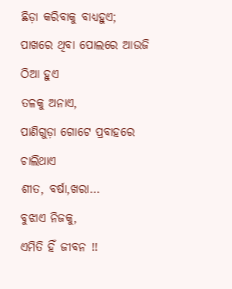ଛିଡ଼ା କରିବାକୁ ବାଧ୍ୟହୁଏ;
ପାଖରେ ଥିବା ପୋଲରେ ଆଉଜି ଠିଆ ହୁଏ
ତଳକୁ ଅନାଏ,
ପାଣିଗୁଡ଼ା ଗୋଟେ ପ୍ରବାହରେ ଚାଲିଥାଏ
ଶୀତ, ବର୍ଷା,ଖରା…
ବୁଝାଏ ନିଜକୁ,
ଏମିତି ହିଁ ଜୀବନ !!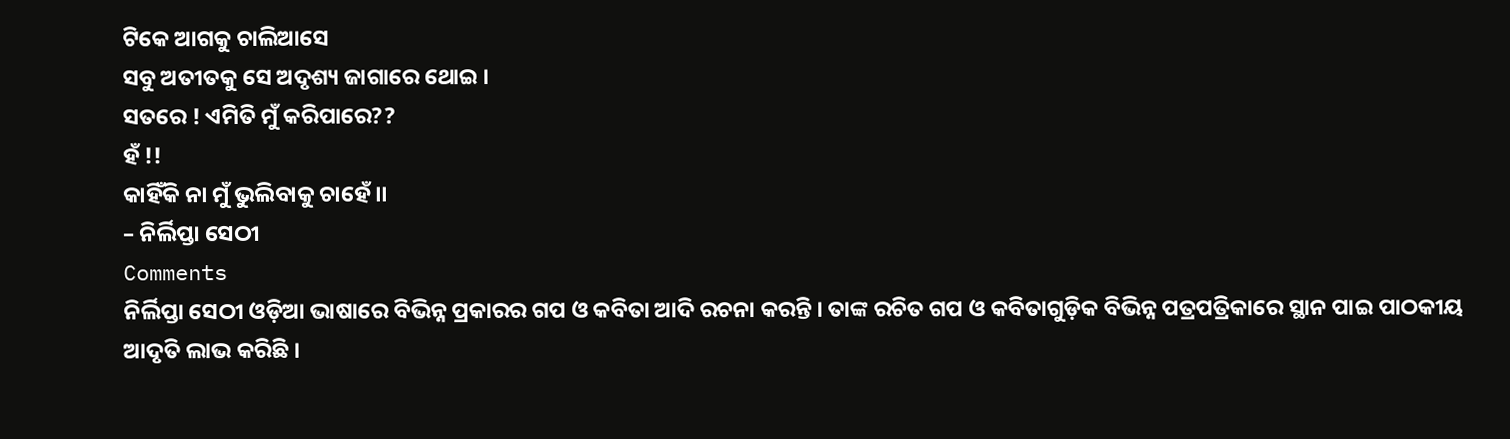ଟିକେ ଆଗକୁ ଚାଲିଆସେ
ସବୁ ଅତୀତକୁ ସେ ଅଦୃଶ୍ୟ ଜାଗାରେ ଥୋଇ ।
ସତରେ ! ଏମିତି ମୁଁ କରିପାରେ??
ହଁ !!
କାହିଁକି ନା ମୁଁ ଭୁଲିବାକୁ ଚାହେଁ ।।
– ନିର୍ଲିପ୍ତା ସେଠୀ
Comments
ନିର୍ଲିପ୍ତା ସେଠୀ ଓଡ଼ିଆ ଭାଷାରେ ବିଭିନ୍ନ ପ୍ରକାରର ଗପ ଓ କବିତା ଆଦି ରଚନା କରନ୍ତି । ତାଙ୍କ ରଚିତ ଗପ ଓ କବିତାଗୁଡ଼ିକ ବିଭିନ୍ନ ପତ୍ରପତ୍ରିକାରେ ସ୍ଥାନ ପାଇ ପାଠକୀୟ ଆଦୃତି ଲାଭ କରିଛି ।